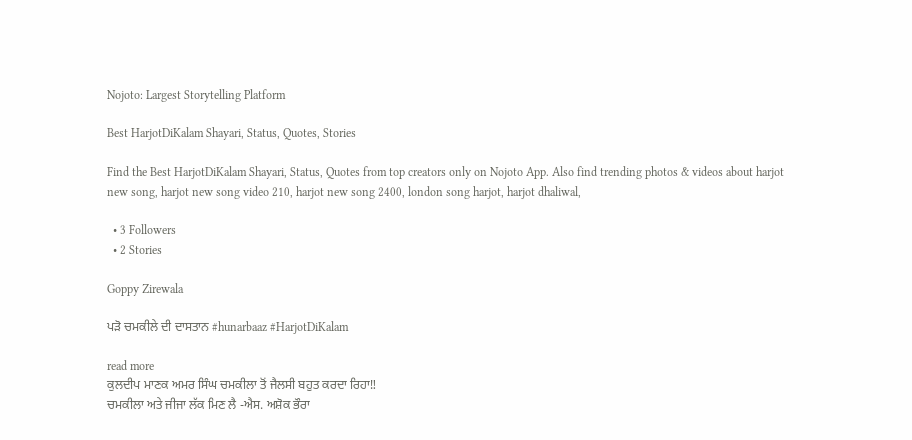Nojoto: Largest Storytelling Platform

Best HarjotDiKalam Shayari, Status, Quotes, Stories

Find the Best HarjotDiKalam Shayari, Status, Quotes from top creators only on Nojoto App. Also find trending photos & videos about harjot new song, harjot new song video 210, harjot new song 2400, london song harjot, harjot dhaliwal,

  • 3 Followers
  • 2 Stories

Goppy Zirewala

ਪੜੋ ਚਮਕੀਲੇ ਦੀ ਦਾਸਤਾਨ #hunarbaaz #HarjotDiKalam

read more
ਕੁਲਦੀਪ ਮਾਣਕ ਅਮਰ ਸਿੰਘ ਚਮਕੀਲਾ ਤੋਂ ਜੈਲਸੀ ਬਹੁਤ ਕਰਦਾ ਰਿਹਾ‼
ਚਮਕੀਲਾ ਅਤੇ ਜੀਜਾ ਲੱਕ ਮਿਣ ਲੈ -ਐਸ. ਅਸ਼ੋਕ ਭੌਰਾ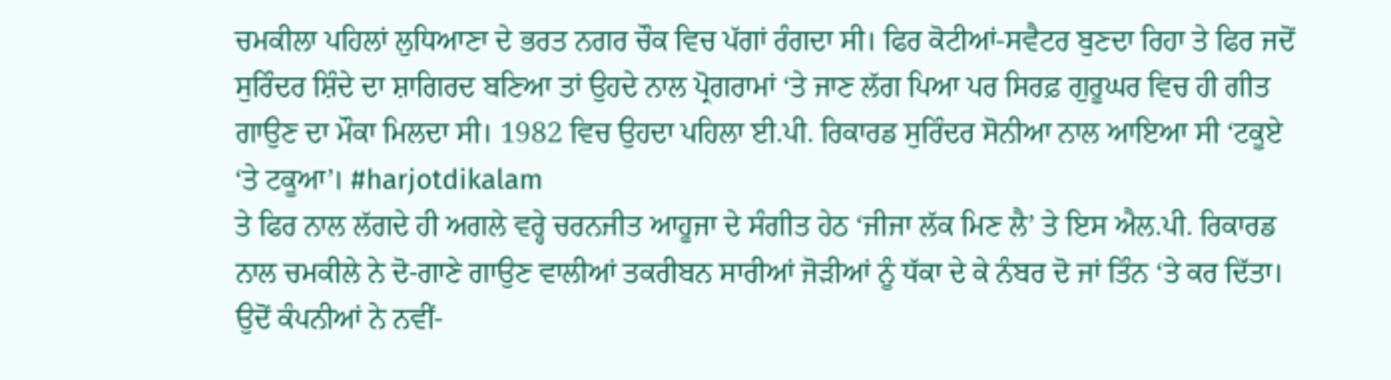ਚਮਕੀਲਾ ਪਹਿਲਾਂ ਲੁਧਿਆਣਾ ਦੇ ਭਰਤ ਨਗਰ ਚੌਕ ਵਿਚ ਪੱਗਾਂ ਰੰਗਦਾ ਸੀ। ਫਿਰ ਕੋਟੀਆਂ-ਸਵੈਟਰ ਬੁਣਦਾ ਰਿਹਾ ਤੇ ਫਿਰ ਜਦੋਂ ਸੁਰਿੰਦਰ ਸ਼ਿੰਦੇ ਦਾ ਸ਼ਾਗਿਰਦ ਬਣਿਆ ਤਾਂ ਉਹਦੇ ਨਾਲ ਪ੍ਰੋਗਰਾਮਾਂ ‘ਤੇ ਜਾਣ ਲੱਗ ਪਿਆ ਪਰ ਸਿਰਫ਼ ਗੁਰੂਘਰ ਵਿਚ ਹੀ ਗੀਤ ਗਾਉਣ ਦਾ ਮੌਕਾ ਮਿਲਦਾ ਸੀ। 1982 ਵਿਚ ਉਹਦਾ ਪਹਿਲਾ ਈ.ਪੀ. ਰਿਕਾਰਡ ਸੁਰਿੰਦਰ ਸੋਨੀਆ ਨਾਲ ਆਇਆ ਸੀ ‘ਟਕੂਏ ‘ਤੇ ਟਕੂਆ’। #harjotdikalam
ਤੇ ਫਿਰ ਨਾਲ ਲੱਗਦੇ ਹੀ ਅਗਲੇ ਵਰ੍ਹੇ ਚਰਨਜੀਤ ਆਹੂਜਾ ਦੇ ਸੰਗੀਤ ਹੇਠ ‘ਜੀਜਾ ਲੱਕ ਮਿਣ ਲੈ’ ਤੇ ਇਸ ਐਲ.ਪੀ. ਰਿਕਾਰਡ ਨਾਲ ਚਮਕੀਲੇ ਨੇ ਦੋ-ਗਾਣੇ ਗਾਉਣ ਵਾਲੀਆਂ ਤਕਰੀਬਨ ਸਾਰੀਆਂ ਜੋੜੀਆਂ ਨੂੰ ਧੱਕਾ ਦੇ ਕੇ ਨੰਬਰ ਦੋ ਜਾਂ ਤਿੰਨ ‘ਤੇ ਕਰ ਦਿੱਤਾ। ਉਦੋਂ ਕੰਪਨੀਆਂ ਨੇ ਨਵੀਂ-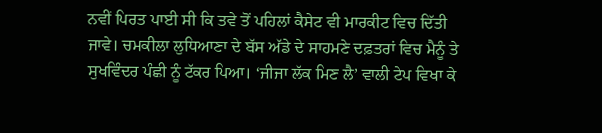ਨਵੀਂ ਪਿਰਤ ਪਾਈ ਸੀ ਕਿ ਤਵੇ ਤੋਂ ਪਹਿਲਾਂ ਕੈਸੇਟ ਵੀ ਮਾਰਕੀਟ ਵਿਚ ਦਿੱਤੀ ਜਾਵੇ। ਚਮਕੀਲਾ ਲੁਧਿਆਣਾ ਦੇ ਬੱਸ ਅੱਡੇ ਦੇ ਸਾਹਮਣੇ ਦਫ਼ਤਰਾਂ ਵਿਚ ਮੈਨੂੰ ਤੇ ਸੁਖਵਿੰਦਰ ਪੰਛੀ ਨੂੰ ਟੱਕਰ ਪਿਆ। ‘ਜੀਜਾ ਲੱਕ ਮਿਣ ਲੈ’ ਵਾਲੀ ਟੇਪ ਵਿਖਾ ਕੇ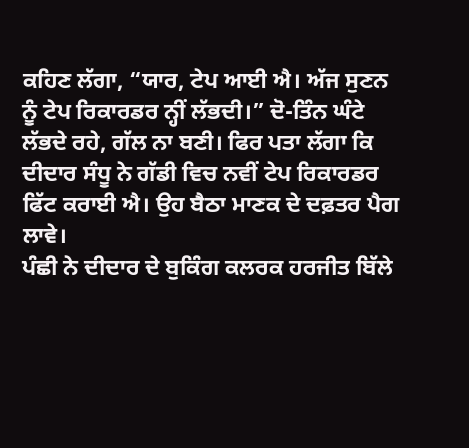ਕਹਿਣ ਲੱਗਾ, “ਯਾਰ, ਟੇਪ ਆਈ ਐ। ਅੱਜ ਸੁਣਨ ਨੂੰ ਟੇਪ ਰਿਕਾਰਡਰ ਨ੍ਹੀਂ ਲੱਭਦੀ।” ਦੋ-ਤਿੰਨ ਘੰਟੇ ਲੱਭਦੇ ਰਹੇ, ਗੱਲ ਨਾ ਬਣੀ। ਫਿਰ ਪਤਾ ਲੱਗਾ ਕਿ ਦੀਦਾਰ ਸੰਧੂ ਨੇ ਗੱਡੀ ਵਿਚ ਨਵੀਂ ਟੇਪ ਰਿਕਾਰਡਰ ਫਿੱਟ ਕਰਾਈ ਐ। ਉਹ ਬੈਠਾ ਮਾਣਕ ਦੇ ਦਫ਼ਤਰ ਪੈਗ ਲਾਵੇ।
ਪੰਛੀ ਨੇ ਦੀਦਾਰ ਦੇ ਬੁਕਿੰਗ ਕਲਰਕ ਹਰਜੀਤ ਬਿੱਲੇ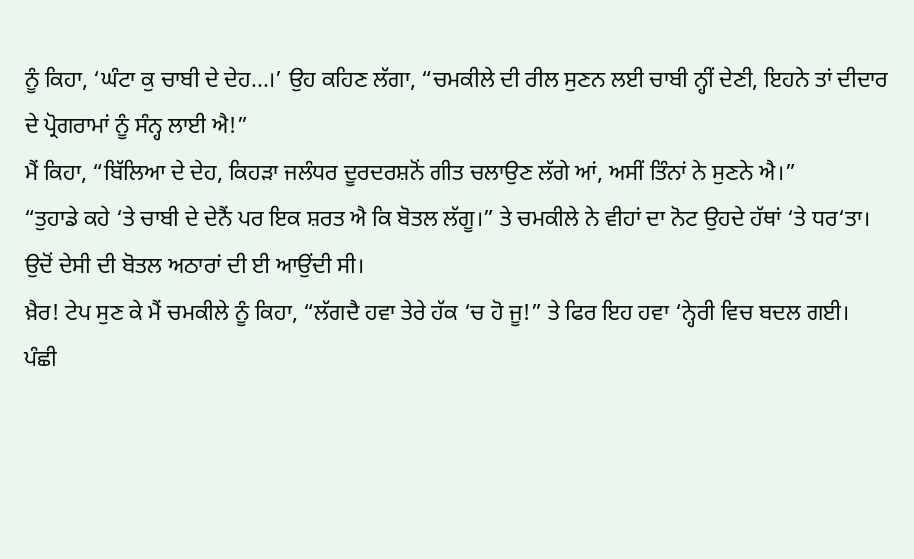ਨੂੰ ਕਿਹਾ, ‘ਘੰਟਾ ਕੁ ਚਾਬੀ ਦੇ ਦੇਹ...।’ ਉਹ ਕਹਿਣ ਲੱਗਾ, “ਚਮਕੀਲੇ ਦੀ ਰੀਲ ਸੁਣਨ ਲਈ ਚਾਬੀ ਨ੍ਹੀਂ ਦੇਣੀ, ਇਹਨੇ ਤਾਂ ਦੀਦਾਰ ਦੇ ਪ੍ਰੋਗਰਾਮਾਂ ਨੂੰ ਸੰਨ੍ਹ ਲਾਈ ਐ!”
ਮੈਂ ਕਿਹਾ, “ਬਿੱਲਿਆ ਦੇ ਦੇਹ, ਕਿਹੜਾ ਜਲੰਧਰ ਦੂਰਦਰਸ਼ਨੋਂ ਗੀਤ ਚਲਾਉਣ ਲੱਗੇ ਆਂ, ਅਸੀਂ ਤਿੰਨਾਂ ਨੇ ਸੁਣਨੇ ਐ।”
“ਤੁਹਾਡੇ ਕਹੇ ‘ਤੇ ਚਾਬੀ ਦੇ ਦੇਨੈਂ ਪਰ ਇਕ ਸ਼ਰਤ ਐ ਕਿ ਬੋਤਲ ਲੱਗੂ।” ਤੇ ਚਮਕੀਲੇ ਨੇ ਵੀਹਾਂ ਦਾ ਨੋਟ ਉਹਦੇ ਹੱਥਾਂ ‘ਤੇ ਧਰ‘ਤਾ। ਉਦੋਂ ਦੇਸੀ ਦੀ ਬੋਤਲ ਅਠਾਰਾਂ ਦੀ ਈ ਆਉਂਦੀ ਸੀ।
ਖ਼ੈਰ! ਟੇਪ ਸੁਣ ਕੇ ਮੈਂ ਚਮਕੀਲੇ ਨੂੰ ਕਿਹਾ, “ਲੱਗਦੈ ਹਵਾ ਤੇਰੇ ਹੱਕ ‘ਚ ਹੋ ਜੂ!” ਤੇ ਫਿਰ ਇਹ ਹਵਾ ‘ਨ੍ਹੇਰੀ ਵਿਚ ਬਦਲ ਗਈ।
ਪੰਛੀ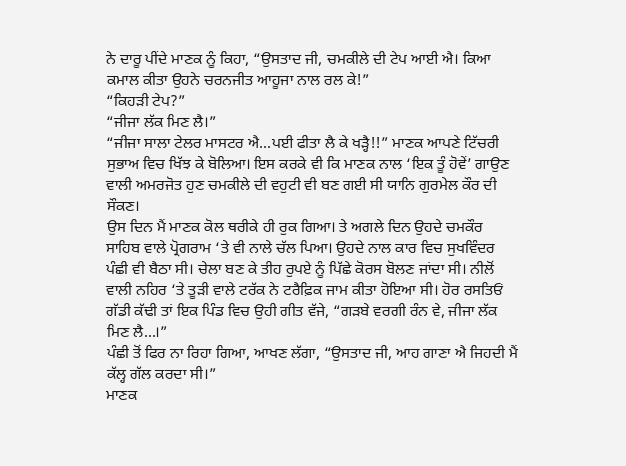ਨੇ ਦਾਰੂ ਪੀਂਦੇ ਮਾਣਕ ਨੂੰ ਕਿਹਾ, “ਉਸਤਾਦ ਜੀ, ਚਮਕੀਲੇ ਦੀ ਟੇਪ ਆਈ ਐ। ਕਿਆ ਕਮਾਲ ਕੀਤਾ ਉਹਨੇ ਚਰਨਜੀਤ ਆਹੂਜਾ ਨਾਲ ਰਲ ਕੇ!”
“ਕਿਹੜੀ ਟੇਪ?”
“ਜੀਜਾ ਲੱਕ ਮਿਣ ਲੈ।”
“ਜੀਜਾ ਸਾਲਾ ਟੇਲਰ ਮਾਸਟਰ ਐ...ਪਈ ਫੀਤਾ ਲੈ ਕੇ ਖੜ੍ਹੈ!!” ਮਾਣਕ ਆਪਣੇ ਟਿੱਚਰੀ ਸੁਭਾਅ ਵਿਚ ਖਿੱਝ ਕੇ ਬੋਲਿਆ। ਇਸ ਕਰਕੇ ਵੀ ਕਿ ਮਾਣਕ ਨਾਲ ‘ਇਕ ਤੂੰ ਹੋਵੇਂ’ ਗਾਉਣ ਵਾਲੀ ਅਮਰਜੋਤ ਹੁਣ ਚਮਕੀਲੇ ਦੀ ਵਹੁਟੀ ਵੀ ਬਣ ਗਈ ਸੀ ਯਾਨਿ ਗੁਰਮੇਲ ਕੌਰ ਦੀ ਸੌਕਣ।
ਉਸ ਦਿਨ ਮੈਂ ਮਾਣਕ ਕੋਲ ਥਰੀਕੇ ਹੀ ਰੁਕ ਗਿਆ। ਤੇ ਅਗਲੇ ਦਿਨ ਉਹਦੇ ਚਮਕੌਰ ਸਾਹਿਬ ਵਾਲੇ ਪ੍ਰੋਗਰਾਮ ‘ਤੇ ਵੀ ਨਾਲੇ ਚੱਲ ਪਿਆ। ਉਹਦੇ ਨਾਲ ਕਾਰ ਵਿਚ ਸੁਖਵਿੰਦਰ ਪੰਛੀ ਵੀ ਬੈਠਾ ਸੀ। ਚੇਲਾ ਬਣ ਕੇ ਤੀਹ ਰੁਪਏ ਨੂੰ ਪਿੱਛੇ ਕੋਰਸ ਬੋਲਣ ਜਾਂਦਾ ਸੀ। ਨੀਲੋਂ ਵਾਲੀ ਨਹਿਰ ‘ਤੇ ਤੂੜੀ ਵਾਲੇ ਟਰੱਕ ਨੇ ਟਰੈਫ਼ਿਕ ਜਾਮ ਕੀਤਾ ਹੋਇਆ ਸੀ। ਹੋਰ ਰਸਤਿਓਂ ਗੱਡੀ ਕੱਢੀ ਤਾਂ ਇਕ ਪਿੰਡ ਵਿਚ ਉਹੀ ਗੀਤ ਵੱਜੇ, “ਗੜਬੇ ਵਰਗੀ ਰੰਨ ਵੇ, ਜੀਜਾ ਲੱਕ ਮਿਣ ਲੈ...।”
ਪੰਛੀ ਤੋਂ ਫਿਰ ਨਾ ਰਿਹਾ ਗਿਆ, ਆਖਣ ਲੱਗਾ, “ਉਸਤਾਦ ਜੀ, ਆਹ ਗਾਣਾ ਐ ਜਿਹਦੀ ਮੈਂ ਕੱਲ੍ਹ ਗੱਲ ਕਰਦਾ ਸੀ।”
ਮਾਣਕ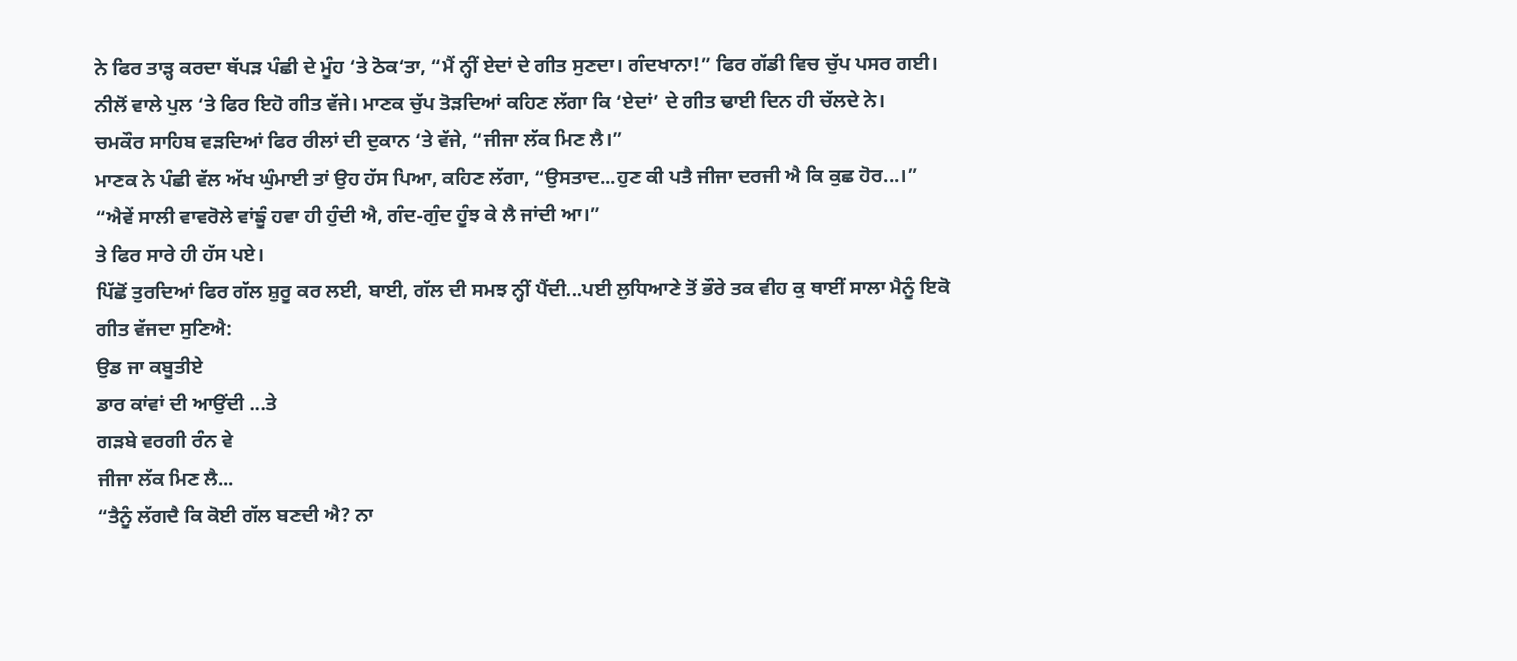ਨੇ ਫਿਰ ਤਾੜ੍ਹ ਕਰਦਾ ਥੱਪੜ ਪੰਛੀ ਦੇ ਮੂੰਹ ‘ਤੇ ਠੋਕ‘ਤਾ, “ਮੈਂ ਨ੍ਹੀਂ ਏਦਾਂ ਦੇ ਗੀਤ ਸੁਣਦਾ। ਗੰਦਖਾਨਾ!” ਫਿਰ ਗੱਡੀ ਵਿਚ ਚੁੱਪ ਪਸਰ ਗਈ।
ਨੀਲੋਂ ਵਾਲੇ ਪੁਲ ‘ਤੇ ਫਿਰ ਇਹੋ ਗੀਤ ਵੱਜੇ। ਮਾਣਕ ਚੁੱਪ ਤੋੜਦਿਆਂ ਕਹਿਣ ਲੱਗਾ ਕਿ ‘ਏਦਾਂ’ ਦੇ ਗੀਤ ਢਾਈ ਦਿਨ ਹੀ ਚੱਲਦੇ ਨੇ।
ਚਮਕੌਰ ਸਾਹਿਬ ਵੜਦਿਆਂ ਫਿਰ ਰੀਲਾਂ ਦੀ ਦੁਕਾਨ ‘ਤੇ ਵੱਜੇ, “ਜੀਜਾ ਲੱਕ ਮਿਣ ਲੈ।”
ਮਾਣਕ ਨੇ ਪੰਛੀ ਵੱਲ ਅੱਖ ਘੁੰਮਾਈ ਤਾਂ ਉਹ ਹੱਸ ਪਿਆ, ਕਹਿਣ ਲੱਗਾ, “ਉਸਤਾਦ...ਹੁਣ ਕੀ ਪਤੈ ਜੀਜਾ ਦਰਜੀ ਐ ਕਿ ਕੁਛ ਹੋਰ...।”
“ਐਵੇਂ ਸਾਲੀ ਵਾਵਰੋਲੇ ਵਾਂਙੂੰ ਹਵਾ ਹੀ ਹੁੰਦੀ ਐ, ਗੰਦ-ਗੁੰਦ ਹੂੰਝ ਕੇ ਲੈ ਜਾਂਦੀ ਆ।”
ਤੇ ਫਿਰ ਸਾਰੇ ਹੀ ਹੱਸ ਪਏ।
ਪਿੱਛੋਂ ਤੁਰਦਿਆਂ ਫਿਰ ਗੱਲ ਸ਼ੁਰੂ ਕਰ ਲਈ, ਬਾਈ, ਗੱਲ ਦੀ ਸਮਝ ਨ੍ਹੀਂ ਪੈਂਦੀ...ਪਈ ਲੁਧਿਆਣੇ ਤੋਂ ਭੌਰੇ ਤਕ ਵੀਹ ਕੁ ਥਾਈਂ ਸਾਲਾ ਮੈਨੂੰ ਇਕੋ ਗੀਤ ਵੱਜਦਾ ਸੁਣਿਐ:
ਉਡ ਜਾ ਕਬੂਤੀਏ
ਡਾਰ ਕਾਂਵਾਂ ਦੀ ਆਉਂਦੀ ...ਤੇ
ਗੜਬੇ ਵਰਗੀ ਰੰਨ ਵੇ
ਜੀਜਾ ਲੱਕ ਮਿਣ ਲੈ...
“ਤੈਨੂੰ ਲੱਗਦੈ ਕਿ ਕੋਈ ਗੱਲ ਬਣਦੀ ਐ? ਨਾ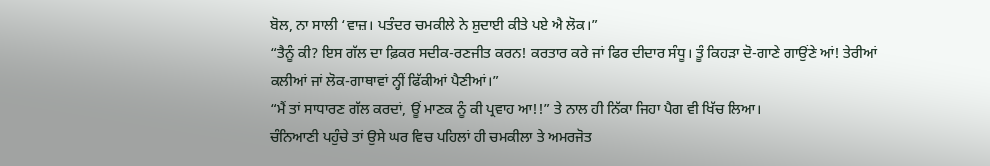ਬੋਲ, ਨਾ ਸਾਲੀ ‘ਵਾਜ਼। ਪਤੰਦਰ ਚਮਕੀਲੇ ਨੇ ਸ਼ੁਦਾਈ ਕੀਤੇ ਪਏ ਐ ਲੋਕ।”
“ਤੈਨੂੰ ਕੀ? ਇਸ ਗੱਲ ਦਾ ਫ਼ਿਕਰ ਸਦੀਕ-ਰਣਜੀਤ ਕਰਨ! ਕਰਤਾਰ ਕਰੇ ਜਾਂ ਫਿਰ ਦੀਦਾਰ ਸੰਧੂ। ਤੂੰ ਕਿਹੜਾ ਦੋ-ਗਾਣੇ ਗਾਉਂਣੇ ਆਂ! ਤੇਰੀਆਂ ਕਲੀਆਂ ਜਾਂ ਲੋਕ-ਗਾਥਾਵਾਂ ਨ੍ਹੀਂ ਫਿੱਕੀਆਂ ਪੈਣੀਆਂ।”
“ਮੈਂ ਤਾਂ ਸਾਧਾਰਣ ਗੱਲ ਕਰਦਾਂ, ਊਂ ਮਾਣਕ ਨੂੰ ਕੀ ਪ੍ਰਵਾਹ ਆ!!” ਤੇ ਨਾਲ ਹੀ ਨਿੱਕਾ ਜਿਹਾ ਪੈਗ ਵੀ ਖਿੱਚ ਲਿਆ।
ਚੰਨਿਆਣੀ ਪਹੁੰਚੇ ਤਾਂ ਉਸੇ ਘਰ ਵਿਚ ਪਹਿਲਾਂ ਹੀ ਚਮਕੀਲਾ ਤੇ ਅਮਰਜੋਤ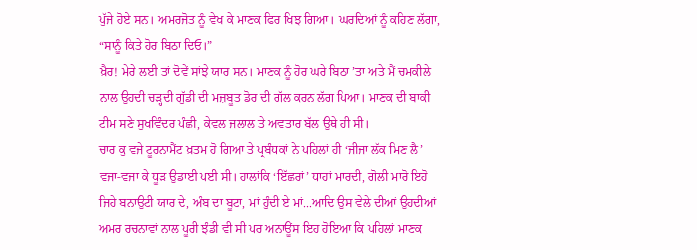ਪੁੱਜੇ ਹੋਏ ਸਨ। ਅਮਰਜੋਤ ਨੂੰ ਵੇਖ ਕੇ ਮਾਣਕ ਫਿਰ ਖਿਝ ਗਿਆ। ਘਰਦਿਆਂ ਨੂੰ ਕਹਿਣ ਲੱਗਾ, “ਸਾਨੂੰ ਕਿਤੇ ਹੋਰ ਬਿਠਾ ਦਿਓ।”
ਖ਼ੈਰ! ਮੇਰੇ ਲਈ ਤਾਂ ਦੋਵੇਂ ਸਾਂਝੇ ਯਾਰ ਸਨ। ਮਾਣਕ ਨੂੰ ਹੋਰ ਘਰੇ ਬਿਠਾ ’ਤਾ ਅਤੇ ਮੈਂ ਚਮਕੀਲੇ ਨਾਲ ਉਹਦੀ ਚੜ੍ਹਦੀ ਗੁੱਡੀ ਦੀ ਮਜ਼ਬੂਤ ਡੋਰ ਦੀ ਗੱਲ ਕਰਨ ਲੱਗ ਪਿਆ। ਮਾਣਕ ਦੀ ਬਾਕੀ ਟੀਮ ਸਣੇ ਸੁਖਵਿੰਦਰ ਪੰਛੀ, ਕੇਵਲ ਜਲਾਲ ਤੇ ਅਵਤਾਰ ਬੱਲ ਉਥੇ ਹੀ ਸੀ।
ਚਾਰ ਕੁ ਵਜੇ ਟੂਰਨਾਮੈਂਟ ਖ਼ਤਮ ਹੋ ਗਿਆ ਤੇ ਪ੍ਰਬੰਧਕਾਂ ਨੇ ਪਹਿਲਾਂ ਹੀ ‘ਜੀਜਾ ਲੱਕ ਮਿਣ ਲੈ’ ਵਜਾ-ਵਜਾ ਕੇ ਧੂੜ ਉਡਾਈ ਪਈ ਸੀ। ਹਾਲਾਂਕਿ ‘ਇੱਛਰਾਂ’ ਧਾਹਾਂ ਮਾਰਦੀ, ਗੋਲੀ ਮਾਰੋ ਇਹੋ ਜਿਹੇ ਬਨਾਉਟੀ ਯਾਰ ਦੇ, ਅੰਬ ਦਾ ਬੂਟਾ, ਮਾਂ ਹੁੰਦੀ ਏ ਮਾਂ...ਆਦਿ ਉਸ ਵੇਲੇ ਦੀਆਂ ਉਹਦੀਆਂ ਅਮਰ ਰਚਨਾਵਾਂ ਨਾਲ ਪੂਰੀ ਝੰਡੀ ਵੀ ਸੀ ਪਰ ਅਨਾਊਂਸ ਇਹ ਹੋਇਆ ਕਿ ਪਹਿਲਾਂ ਮਾਣਕ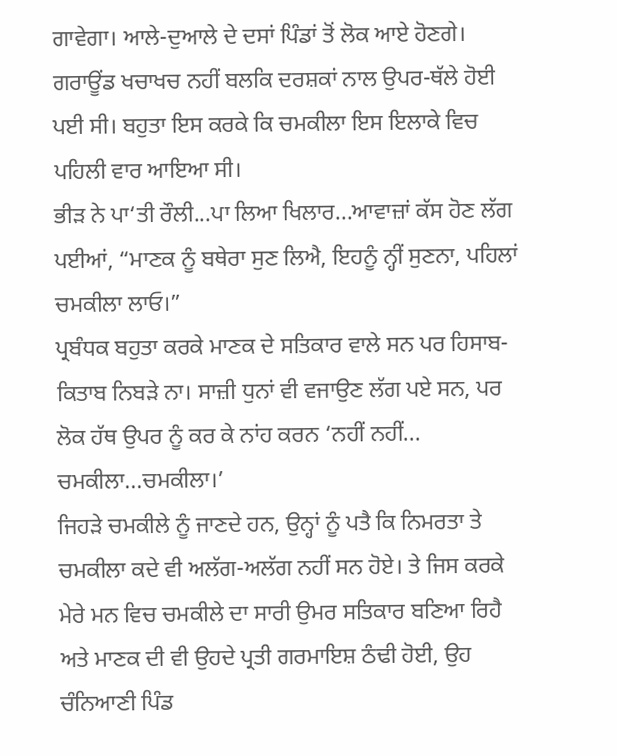ਗਾਵੇਗਾ। ਆਲੇ-ਦੁਆਲੇ ਦੇ ਦਸਾਂ ਪਿੰਡਾਂ ਤੋਂ ਲੋਕ ਆਏ ਹੋਣਗੇ। ਗਰਾਊਂਡ ਖਚਾਖਚ ਨਹੀਂ ਬਲਕਿ ਦਰਸ਼ਕਾਂ ਨਾਲ ਉਪਰ-ਥੱਲੇ ਹੋਈ ਪਈ ਸੀ। ਬਹੁਤਾ ਇਸ ਕਰਕੇ ਕਿ ਚਮਕੀਲਾ ਇਸ ਇਲਾਕੇ ਵਿਚ ਪਹਿਲੀ ਵਾਰ ਆਇਆ ਸੀ।
ਭੀੜ ਨੇ ਪਾ‘ਤੀ ਰੌਲੀ...ਪਾ ਲਿਆ ਖਿਲਾਰ...ਆਵਾਜ਼ਾਂ ਕੱਸ ਹੋਣ ਲੱਗ ਪਈਆਂ, “ਮਾਣਕ ਨੂੰ ਬਥੇਰਾ ਸੁਣ ਲਿਐ, ਇਹਨੂੰ ਨ੍ਹੀਂ ਸੁਣਨਾ, ਪਹਿਲਾਂ ਚਮਕੀਲਾ ਲਾਓ।”
ਪ੍ਰਬੰਧਕ ਬਹੁਤਾ ਕਰਕੇ ਮਾਣਕ ਦੇ ਸਤਿਕਾਰ ਵਾਲੇ ਸਨ ਪਰ ਹਿਸਾਬ-ਕਿਤਾਬ ਨਿਬੜੇ ਨਾ। ਸਾਜ਼ੀ ਧੁਨਾਂ ਵੀ ਵਜਾਉਣ ਲੱਗ ਪਏ ਸਨ, ਪਰ ਲੋਕ ਹੱਥ ਉਪਰ ਨੂੰ ਕਰ ਕੇ ਨਾਂਹ ਕਰਨ ‘ਨਹੀਂ ਨਹੀਂ... ਚਮਕੀਲਾ...ਚਮਕੀਲਾ।’
ਜਿਹੜੇ ਚਮਕੀਲੇ ਨੂੰ ਜਾਣਦੇ ਹਨ, ਉਨ੍ਹਾਂ ਨੂੰ ਪਤੈ ਕਿ ਨਿਮਰਤਾ ਤੇ ਚਮਕੀਲਾ ਕਦੇ ਵੀ ਅਲੱਗ-ਅਲੱਗ ਨਹੀਂ ਸਨ ਹੋਏ। ਤੇ ਜਿਸ ਕਰਕੇ ਮੇਰੇ ਮਨ ਵਿਚ ਚਮਕੀਲੇ ਦਾ ਸਾਰੀ ਉਮਰ ਸਤਿਕਾਰ ਬਣਿਆ ਰਿਹੈ ਅਤੇ ਮਾਣਕ ਦੀ ਵੀ ਉਹਦੇ ਪ੍ਰਤੀ ਗਰਮਾਇਸ਼ ਠੰਢੀ ਹੋਈ, ਉਹ ਚੰਨਿਆਣੀ ਪਿੰਡ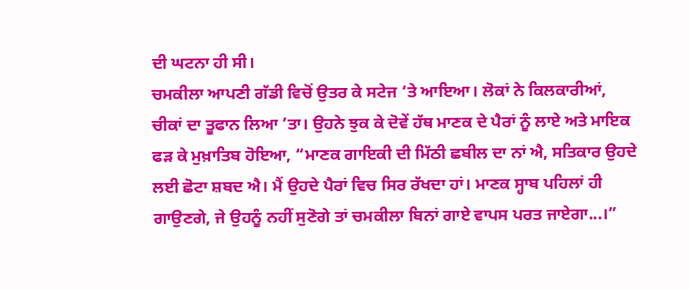ਦੀ ਘਟਨਾ ਹੀ ਸੀ।
ਚਮਕੀਲਾ ਆਪਣੀ ਗੱਡੀ ਵਿਚੋਂ ਉਤਰ ਕੇ ਸਟੇਜ ‘ਤੇ ਆਇਆ। ਲੋਕਾਂ ਨੇ ਕਿਲਕਾਰੀਆਂ, ਚੀਕਾਂ ਦਾ ਤੂਫਾਨ ਲਿਆ ’ਤਾ। ਉਹਨੇ ਝੁਕ ਕੇ ਦੋਵੇਂ ਹੱਥ ਮਾਣਕ ਦੇ ਪੈਰਾਂ ਨੂੰ ਲਾਏ ਅਤੇ ਮਾਇਕ ਫੜ ਕੇ ਮੁਖ਼ਾਤਿਬ ਹੋਇਆ, “ਮਾਣਕ ਗਾਇਕੀ ਦੀ ਮਿੱਠੀ ਛਬੀਲ ਦਾ ਨਾਂ ਐ, ਸਤਿਕਾਰ ਉਹਦੇ ਲਈ ਛੋਟਾ ਸ਼ਬਦ ਐ। ਮੈਂ ਉਹਦੇ ਪੈਰਾਂ ਵਿਚ ਸਿਰ ਰੱਖਦਾ ਹਾਂ। ਮਾਣਕ ਸ੍ਹਾਬ ਪਹਿਲਾਂ ਹੀ ਗਾਉਣਗੇ, ਜੇ ਉਹਨੂੰ ਨਹੀਂ ਸੁਣੋਗੇ ਤਾਂ ਚਮਕੀਲਾ ਬਿਨਾਂ ਗਾਏ ਵਾਪਸ ਪਰਤ ਜਾਏਗਾ...।”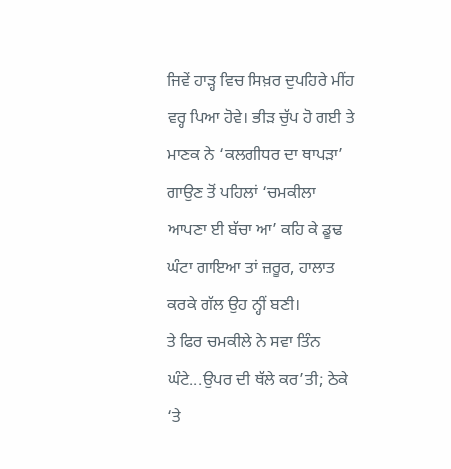ਜਿਵੇਂ ਹਾੜ੍ਹ ਵਿਚ ਸਿਖ਼ਰ ਦੁਪਹਿਰੇ ਮੀਂਹ ਵਰ੍ਹ ਪਿਆ ਹੋਵੇ। ਭੀੜ ਚੁੱਪ ਹੋ ਗਈ ਤੇ ਮਾਣਕ ਨੇ ‘ਕਲਗੀਧਰ ਦਾ ਥਾਪੜਾ’ ਗਾਉਣ ਤੋਂ ਪਹਿਲਾਂ ‘ਚਮਕੀਲਾ ਆਪਣਾ ਈ ਬੱਚਾ ਆ’ ਕਹਿ ਕੇ ਡੂਢ ਘੰਟਾ ਗਾਇਆ ਤਾਂ ਜ਼ਰੂਰ, ਹਾਲਾਤ ਕਰਕੇ ਗੱਲ ਉਹ ਨ੍ਹੀਂ ਬਣੀ।
ਤੇ ਫਿਰ ਚਮਕੀਲੇ ਨੇ ਸਵਾ ਤਿੰਨ ਘੰਟੇ...ਉਪਰ ਦੀ ਥੱਲੇ ਕਰ’ਤੀ; ਠੇਕੇ ‘ਤੇ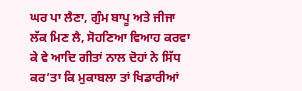ਘਰ ਪਾ ਲੈਣਾ, ਗੁੰਮ ਬਾਪੂ ਅਤੇ ਜੀਜਾ ਲੱਕ ਮਿਣ ਲੈ, ਸੋਹਣਿਆ ਵਿਆਹ ਕਰਵਾ ਕੇ ਵੇ ਆਦਿ ਗੀਤਾਂ ਨਾਲ ਦੋਹਾਂ ਨੇ ਸਿੱਧ ਕਰ’ਤਾ ਕਿ ਮੁਕਾਬਲਾ ਤਾਂ ਖਿਡਾਰੀਆਂ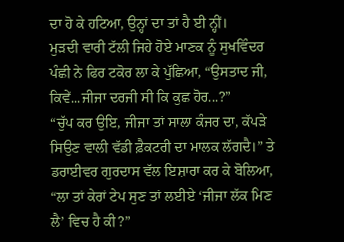ਦਾ ਹੋ ਕੇ ਹਟਿਆ, ਉਨ੍ਹਾਂ ਦਾ ਤਾਂ ਹੈ ਈ ਨ੍ਹੀਂ।
ਮੁੜਦੀ ਵਾਰੀ ਟੱਲੀ ਜਿਹੇ ਹੋਏ ਮਾਣਕ ਨੂੰ ਸੁਖਵਿੰਦਰ ਪੰਛੀ ਨੇ ਫਿਰ ਟਕੋਰ ਲਾ ਕੇ ਪੁੱਛਿਆ, “ਉਸਤਾਦ ਜੀ, ਕਿਵੇਂ...ਜੀਜਾ ਦਰਜੀ ਸੀ ਕਿ ਕੁਛ ਹੋਰ...?”
“ਚੁੱਪ ਕਰ ਉਇ, ਜੀਜਾ ਤਾਂ ਸਾਲਾ ਕੰਜਰ ਦਾ, ਕੱਪੜੇ ਸਿਉਣ ਵਾਲੀ ਵੱਡੀ ਫ਼ੈਕਟਰੀ ਦਾ ਮਾਲਕ ਲੱਗਦੈ।” ਤੇ ਡਰਾਈਵਰ ਗੁਰਦਾਸ ਵੱਲ ਇਸ਼ਾਰਾ ਕਰ ਕੇ ਬੋਲਿਆ, “ਲਾ ਤਾਂ ਕੇਰਾਂ ਟੇਪ ਸੁਣ ਤਾਂ ਲਈਏ ‘ਜੀਜਾ ਲੱਕ ਮਿਣ ਲੈ’ ਵਿਚ ਹੈ ਕੀ?”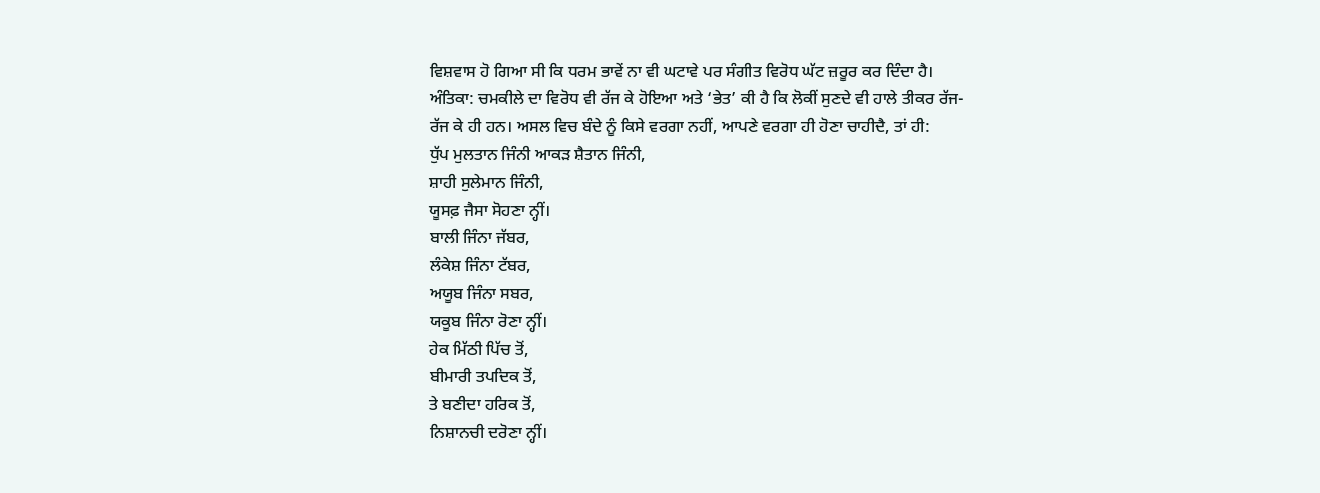ਵਿਸ਼ਵਾਸ ਹੋ ਗਿਆ ਸੀ ਕਿ ਧਰਮ ਭਾਵੇਂ ਨਾ ਵੀ ਘਟਾਵੇ ਪਰ ਸੰਗੀਤ ਵਿਰੋਧ ਘੱਟ ਜ਼ਰੂਰ ਕਰ ਦਿੰਦਾ ਹੈ।
ਅੰਤਿਕਾ: ਚਮਕੀਲੇ ਦਾ ਵਿਰੋਧ ਵੀ ਰੱਜ ਕੇ ਹੋਇਆ ਅਤੇ ‘ਭੇਤ’ ਕੀ ਹੈ ਕਿ ਲੋਕੀਂ ਸੁਣਦੇ ਵੀ ਹਾਲੇ ਤੀਕਰ ਰੱਜ-ਰੱਜ ਕੇ ਹੀ ਹਨ। ਅਸਲ ਵਿਚ ਬੰਦੇ ਨੂੰ ਕਿਸੇ ਵਰਗਾ ਨਹੀਂ, ਆਪਣੇ ਵਰਗਾ ਹੀ ਹੋਣਾ ਚਾਹੀਦੈ, ਤਾਂ ਹੀ:
ਧੁੱਪ ਮੁਲਤਾਨ ਜਿੰਨੀ ਆਕੜ ਸ਼ੈਤਾਨ ਜਿੰਨੀ,
ਸ਼ਾਹੀ ਸੁਲੇਮਾਨ ਜਿੰਨੀ,
ਯੂਸਫ਼ ਜੈਸਾ ਸੋਹਣਾ ਨ੍ਹੀਂ।
ਬਾਲੀ ਜਿੰਨਾ ਜੱਬਰ,
ਲੰਕੇਸ਼ ਜਿੰਨਾ ਟੱਬਰ,
ਅਯੂਬ ਜਿੰਨਾ ਸਬਰ,
ਯਕੂਬ ਜਿੰਨਾ ਰੋਣਾ ਨ੍ਹੀਂ।
ਹੇਕ ਮਿੱਠੀ ਪਿੱਚ ਤੋਂ,
ਬੀਮਾਰੀ ਤਪਦਿਕ ਤੋਂ,
ਤੇ ਬਣੀਦਾ ਹਰਿਕ ਤੋਂ,
ਨਿਸ਼ਾਨਚੀ ਦਰੋਣਾ ਨ੍ਹੀਂ।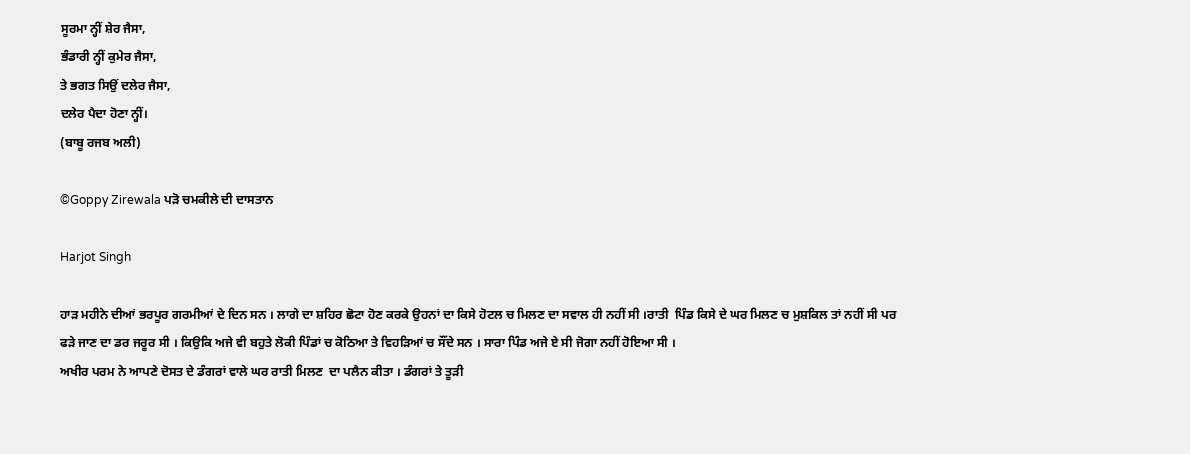ਸੂਰਮਾ ਨ੍ਹੀਂ ਸ਼ੇਰ ਜੈਸਾ,
ਭੰਡਾਰੀ ਨ੍ਹੀਂ ਕੁਮੇਰ ਜੈਸਾ,
ਤੇ ਭਗਤ ਸਿਉਂ ਦਲੇਰ ਜੈਸਾ,
ਦਲੇਰ ਪੈਦਾ ਹੋਣਾ ਨ੍ਹੀਂ।
(ਬਾਬੂ ਰਜਬ ਅਲੀ)

©Goppy Zirewala ਪੜੋ ਚਮਕੀਲੇ ਦੀ ਦਾਸਤਾਨ

Harjot Singh

ਹਾੜ ਮਹੀਨੇ ਦੀਆਂ ਭਰਪੂਰ ਗਰਮੀਆਂ ਦੇ ਦਿਨ ਸਨ । ਲਾਗੇ ਦਾ ਸ਼ਹਿਰ ਛੋਟਾ ਹੋਣ ਕਰਕੇ ਉਹਨਾਂ ਦਾ ਕਿਸੇ ਹੋਟਲ ਚ ਮਿਲਣ ਦਾ ਸਵਾਲ ਹੀ ਨਹੀਂ ਸੀ ।ਰਾਤੀ  ਪਿੰਡ ਕਿਸੇ ਦੇ ਘਰ ਮਿਲਣ ਚ ਮੁਸ਼ਕਿਲ ਤਾਂ ਨਹੀਂ ਸੀ ਪਰ ਫੜੇ ਜਾਣ ਦਾ ਡਰ ਜਰੂਰ ਸੀ । ਕਿਉਕਿ ਅਜੇ ਵੀ ਬਹੁਤੇ ਲੋਕੀ ਪਿੰਡਾਂ ਚ ਕੋਠਿਆ ਤੇ ਵਿਹੜਿਆਂ ਚ ਸੌਂਦੇ ਸਨ । ਸਾਰਾ ਪਿੰਡ ਅਜੇ ਏ ਸੀ ਜੋਗਾ ਨਹੀਂ ਹੋਇਆ ਸੀ ।
ਅਖੀਰ ਪਰਮ ਨੇ ਆਪਣੇ ਦੋਸਤ ਦੇ ਡੰਗਰਾਂ ਵਾਲੇ ਘਰ ਰਾਤੀ ਮਿਲਣ  ਦਾ ਪਲੈਨ ਕੀਤਾ । ਡੰਗਰਾਂ ਤੇ ਤੂੜੀ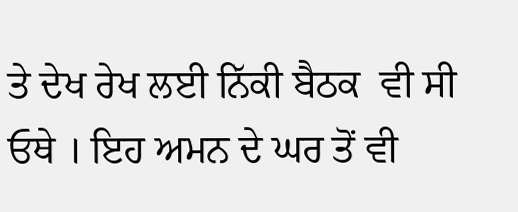ਤੇ ਦੇਖ ਰੇਖ ਲਈ ਨਿੱਕੀ ਬੈਠਕ  ਵੀ ਸੀ ਓਥੇ । ਇਹ ਅਮਨ ਦੇ ਘਰ ਤੋਂ ਵੀ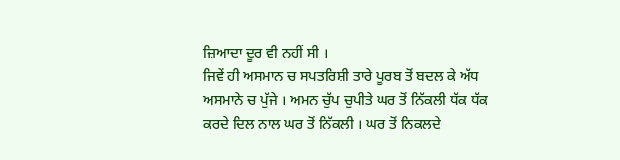ਜ਼ਿਆਦਾ ਦੂਰ ਵੀ ਨਹੀਂ ਸੀ ।
ਜਿਵੇਂ ਹੀ ਅਸਮਾਨ ਚ ਸਪਤਰਿਸ਼ੀ ਤਾਰੇ ਪੂਰਬ ਤੋਂ ਬਦਲ ਕੇ ਅੱਧ ਅਸਮਾਨੇ ਚ ਪੁੱਜੇ । ਅਮਨ ਚੁੱਪ ਚੁਪੀਤੇ ਘਰ ਤੋਂ ਨਿੱਕਲੀ ਧੱਕ ਧੱਕ ਕਰਦੇ ਦਿਲ ਨਾਲ ਘਰ ਤੋਂ ਨਿੱਕਲੀ । ਘਰ ਤੋਂ ਨਿਕਲਦੇ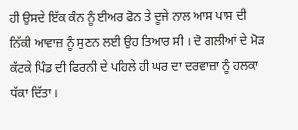ਹੀ ਉਸਦੇ ਇੱਕ ਕੰਨ ਨੂੰ ਈਅਰ ਫੋਨ ਤੇ ਦੂਜੇ ਨਾਲ ਆਸ ਪਾਸ ਦੀ ਨਿੱਕੀ ਆਵਾਜ਼ ਨੂੰ ਸੁਣਨ ਲਈ ਉਹ ਤਿਆਰ ਸੀ । ਦੋ ਗਲੀਆਂ ਦੇ ਮੋੜ ਕੱਟਕੇ ਪਿੰਡ ਦੀ ਫਿਰਨੀ ਦੇ ਪਹਿਲੇ ਹੀ ਘਰ ਦਾ ਦਰਵਾਜ਼ਾ ਨੂੰ ਹਲਕਾ ਧੱਕਾ ਦਿੱਤਾ ।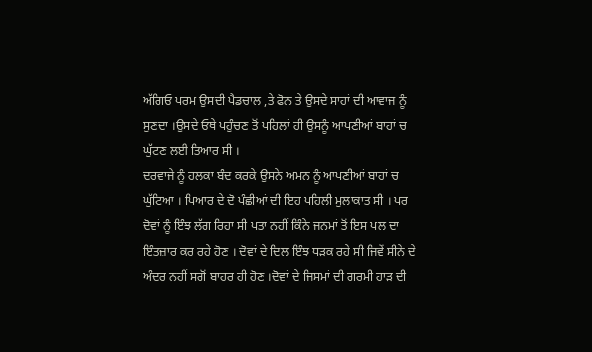ਅੱਗਿਓ ਪਰਮ ਉਸਦੀ ਪੈਡਚਾਲ ,ਤੇ ਫੋਨ ਤੇ ਉਸਦੇ ਸਾਹਾਂ ਦੀ ਆਵਾਜ ਨੂੰ ਸੁਣਦਾ ।ਉਸਦੇ ਓਥੇ ਪਹੁੰਚਣ ਤੋਂ ਪਹਿਲਾਂ ਹੀ ਉਸਨੂੰ ਆਪਣੀਆਂ ਬਾਹਾਂ ਚ ਘੁੱਟਣ ਲਈ ਤਿਆਰ ਸੀ ।
ਦਰਵਾਜੇ ਨੂੰ ਹਲਕਾ ਬੰਦ ਕਰਕੇ ਉਸਨੇ ਅਮਨ ਨੂੰ ਆਪਣੀਆਂ ਬਾਹਾਂ ਚ ਘੁੱਟਿਆ । ਪਿਆਰ ਦੇ ਦੋ ਪੰਛੀਆਂ ਦੀ ਇਹ ਪਹਿਲੀ ਮੁਲਾਕਾਤ ਸੀ । ਪਰ ਦੋਵਾਂ ਨੂੰ ਇੰਝ ਲੱਗ ਰਿਹਾ ਸੀ ਪਤਾ ਨਹੀਂ ਕਿੰਨੇ ਜਨਮਾਂ ਤੋਂ ਇਸ ਪਲ ਦਾ ਇੰਤਜ਼ਾਰ ਕਰ ਰਹੇ ਹੋਣ । ਦੋਵਾਂ ਦੇ ਦਿਲ ਇੰਝ ਧੜਕ ਰਹੇ ਸੀ ਜਿਵੇਂ ਸੀਨੇ ਦੇ ਅੰਦਰ ਨਹੀਂ ਸਗੋਂ ਬਾਹਰ ਹੀ ਹੋਣ ।ਦੋਵਾਂ ਦੇ ਜਿਸਮਾਂ ਦੀ ਗਰਮੀ ਹਾੜ ਦੀ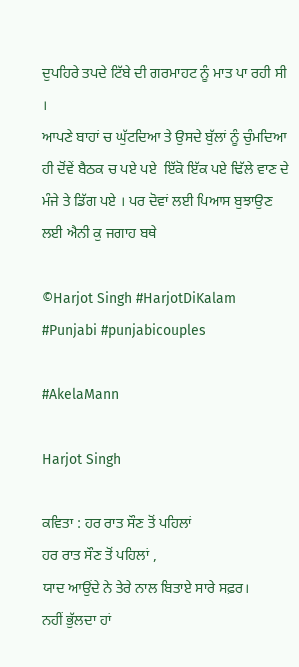ਦੁਪਹਿਰੇ ਤਪਦੇ ਟਿੱਬੇ ਦੀ ਗਰਮਾਹਟ ਨੂੰ ਮਾਤ ਪਾ ਰਹੀ ਸੀ ।
ਆਪਣੇ ਬਾਹਾਂ ਚ ਘੁੱਟਦਿਆ ਤੇ ਉਸਦੇ ਬੁੱਲਾਂ ਨੂੰ ਚੁੰਮਦਿਆ ਹੀ ਦੋਂਵੇਂ ਬੈਠਕ ਚ ਪਏ ਪਏ  ਇੱਕੋ ਇੱਕ ਪਏ ਢਿੱਲੇ ਵਾਣ ਦੇ ਮੰਜੇ ਤੇ ਡਿੱਗ ਪਏ । ਪਰ ਦੋਵਾਂ ਲਈ ਪਿਆਸ ਬੁਝਾਉਣ ਲਈ ਐਨੀ ਕੁ ਜਗਾਹ ਬਥੇ

©Harjot Singh #HarjotDiKalam #Punjabi #punjabicouples

#AkelaMann

Harjot Singh

ਕਵਿਤਾ : ਹਰ ਰਾਤ ਸੌਣ ਤੋਂ ਪਹਿਲਾਂ
ਹਰ ਰਾਤ ਸੌਣ ਤੋਂ ਪਹਿਲਾਂ ,
ਯਾਦ ਆਉਂਦੇ ਨੇ ਤੇਰੇ ਨਾਲ ਬਿਤਾਏ ਸਾਰੇ ਸਫ਼ਰ।
ਨਹੀਂ ਭੁੱਲਦਾ ਹਾਂ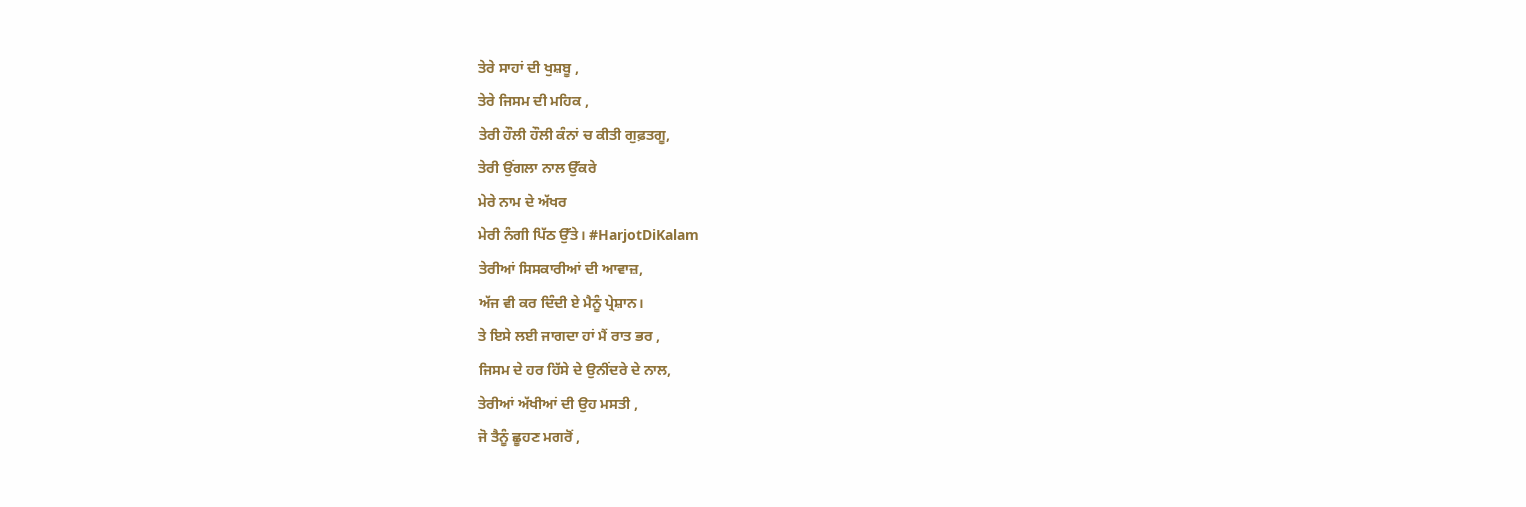ਤੇਰੇ ਸਾਹਾਂ ਦੀ ਖੁਸ਼ਬੂ ,
ਤੇਰੇ ਜਿਸਮ ਦੀ ਮਹਿਕ ,
ਤੇਰੀ ਹੌਲੀ ਹੌਲੀ ਕੰਨਾਂ ਚ ਕੀਤੀ ਗੁਫ਼ਤਗੂ,
ਤੇਰੀ ਉਂਗਲਾ ਨਾਲ ਉੱਕਰੇ
ਮੇਰੇ ਨਾਮ ਦੇ ਅੱਖਰ
ਮੇਰੀ ਨੰਗੀ ਪਿੱਠ ਉੱਤੇ। #HarjotDiKalam
ਤੇਰੀਆਂ ਸਿਸਕਾਰੀਆਂ ਦੀ ਆਵਾਜ਼,
ਅੱਜ ਵੀ ਕਰ ਦਿੰਦੀ ਏ ਮੈਨੂੰ ਪ੍ਰੇਸ਼ਾਨ।
ਤੇ ਇਸੇ ਲਈ ਜਾਗਦਾ ਹਾਂ ਮੈਂ ਰਾਤ ਭਰ ,
ਜਿਸਮ ਦੇ ਹਰ ਹਿੱਸੇ ਦੇ ਉਨੀਂਦਰੇ ਦੇ ਨਾਲ,
ਤੇਰੀਆਂ ਅੱਖੀਆਂ ਦੀ ਉਹ ਮਸਤੀ ,
ਜੋ ਤੈਨੂੰ ਛੂਹਣ ਮਗਰੋਂ ,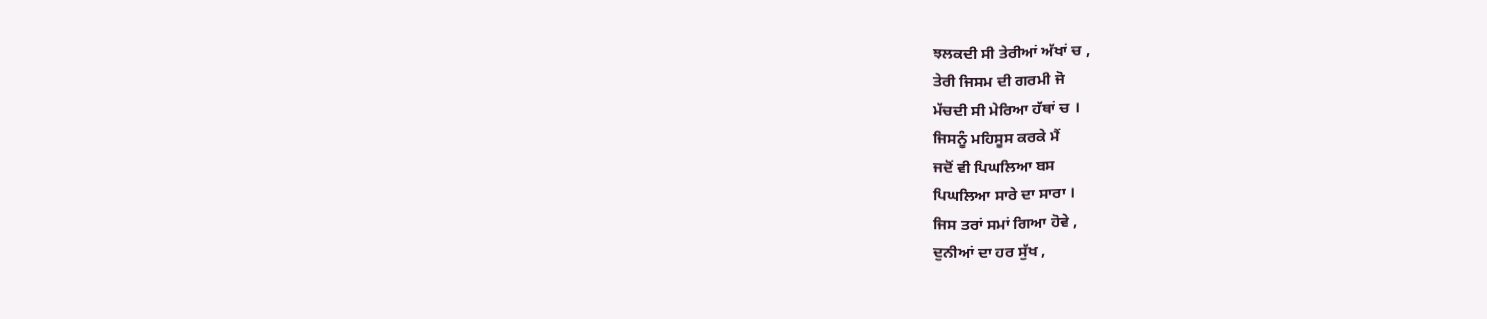ਝਲਕਦੀ ਸੀ ਤੇਰੀਆਂ ਅੱਖਾਂ ਚ ,
ਤੇਰੀ ਜਿਸਮ ਦੀ ਗਰਮੀ ਜੋ
ਮੱਚਦੀ ਸੀ ਮੇਰਿਆ ਹੱਥਾਂ ਚ ।
ਜਿਸਨੂੰ ਮਹਿਸੂਸ ਕਰਕੇ ਮੈਂ
ਜਦੋਂ ਵੀ ਪਿਘਲਿਆ ਬਸ
ਪਿਘਲਿਆ ਸਾਰੇ ਦਾ ਸਾਰਾ ।
ਜਿਸ ਤਰਾਂ ਸਮਾਂ ਗਿਆ ਹੋਵੇ ,
ਦੁਨੀਆਂ ਦਾ ਹਰ ਸੁੱਖ ,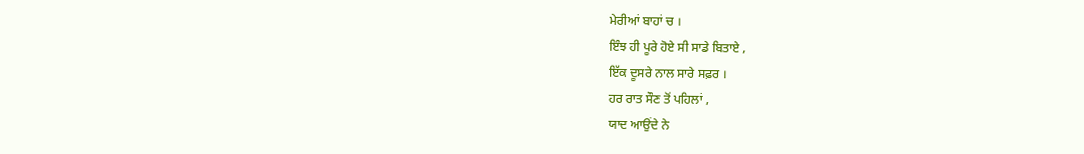ਮੇਰੀਆਂ ਬਾਹਾਂ ਚ ।
ਇੰਝ ਹੀ ਪੂਰੇ ਹੋਏ ਸੀ ਸਾਡੇ ਬਿਤਾਏ ,
ਇੱਕ ਦੂਸਰੇ ਨਾਲ ਸਾਰੇ ਸਫ਼ਰ ।
ਹਰ ਰਾਤ ਸੌਣ ਤੋਂ ਪਹਿਲਾਂ ,
ਯਾਦ ਆਉਂਦੇ ਨੇ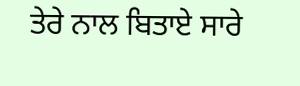ਤੇਰੇ ਨਾਲ ਬਿਤਾਏ ਸਾਰੇ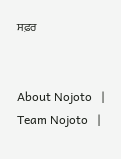ਸਫ਼ਰ


About Nojoto   |   Team Nojoto   |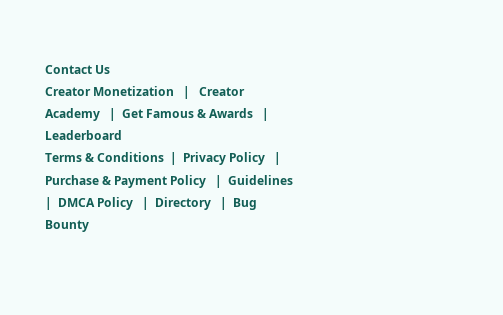Contact Us
Creator Monetization   |   Creator Academy   |  Get Famous & Awards   |   Leaderboard
Terms & Conditions  |  Privacy Policy   |  Purchase & Payment Policy   |  Guidelines   |  DMCA Policy   |  Directory   |  Bug Bounty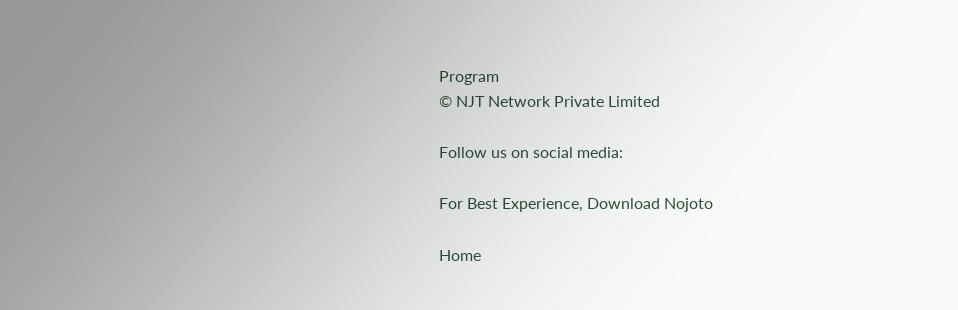Program
© NJT Network Private Limited

Follow us on social media:

For Best Experience, Download Nojoto

Home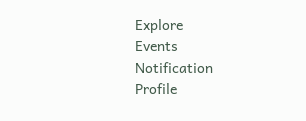Explore
Events
Notification
Profile